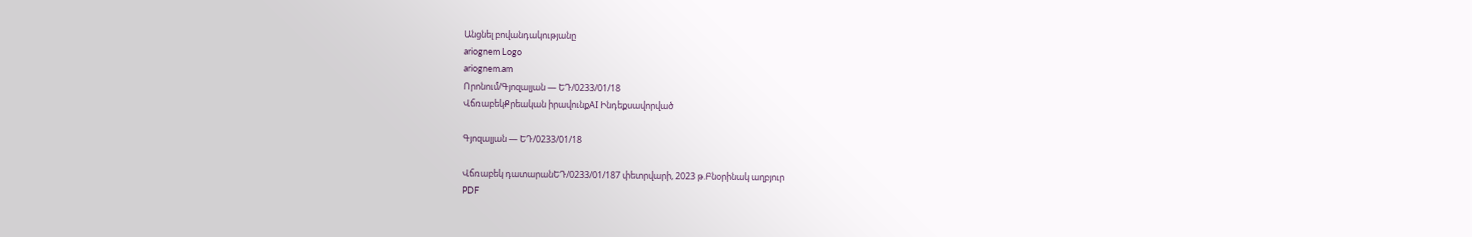Անցնել բովանդակությանը
ariognem Logo
ariognem.am
Որոնում/Գյոզալյան — ԵԴ/0233/01/18
ՎճռաբեկՔրեական իրավունքAI Ինդեքսավորված

Գյոզալյան — ԵԴ/0233/01/18

Վճռաբեկ դատարանԵԴ/0233/01/187 փետրվարի, 2023 թ.Բնօրինակ աղբյուր
PDF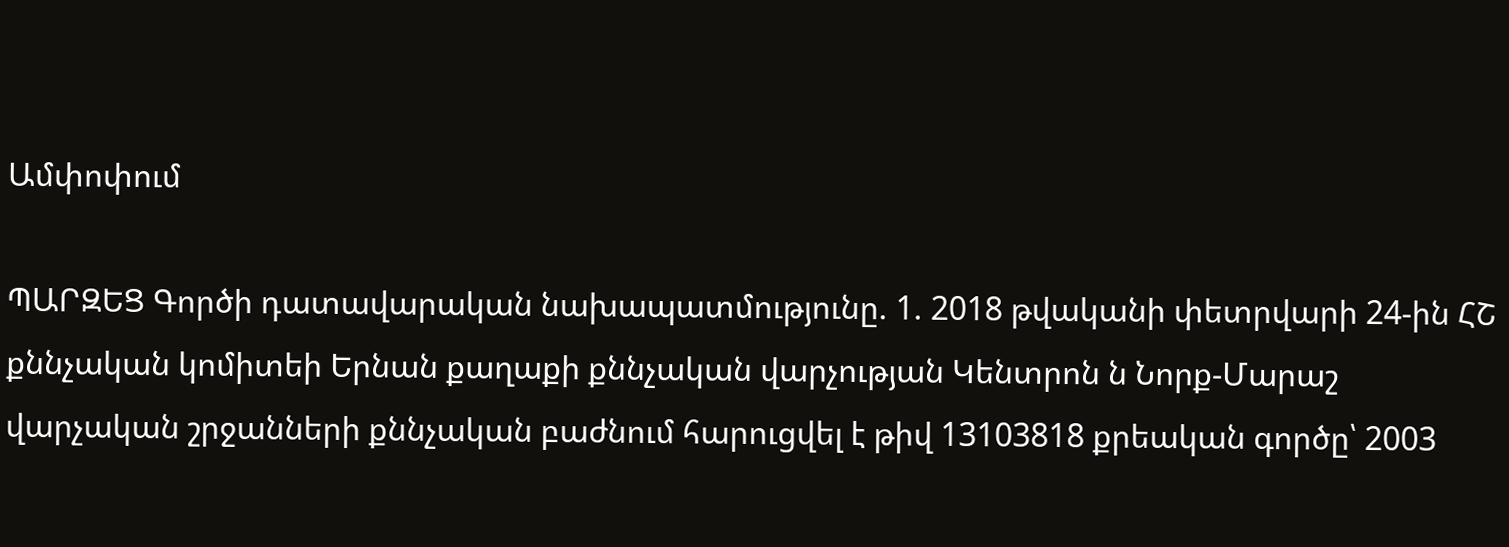Ամփոփում

ՊԱՐԶԵՑ Գործի դատավարական նախապատմությունը. 1. 2018 թվականի փետրվարի 24-ին ՀՇ քննչական կոմիտեի Երնան քաղաքի քննչական վարչության Կենտրոն ն Նորք-Մարաշ վարչական շրջանների քննչական բաժնում հարուցվել է թիվ 13103818 քրեական գործը՝ 2003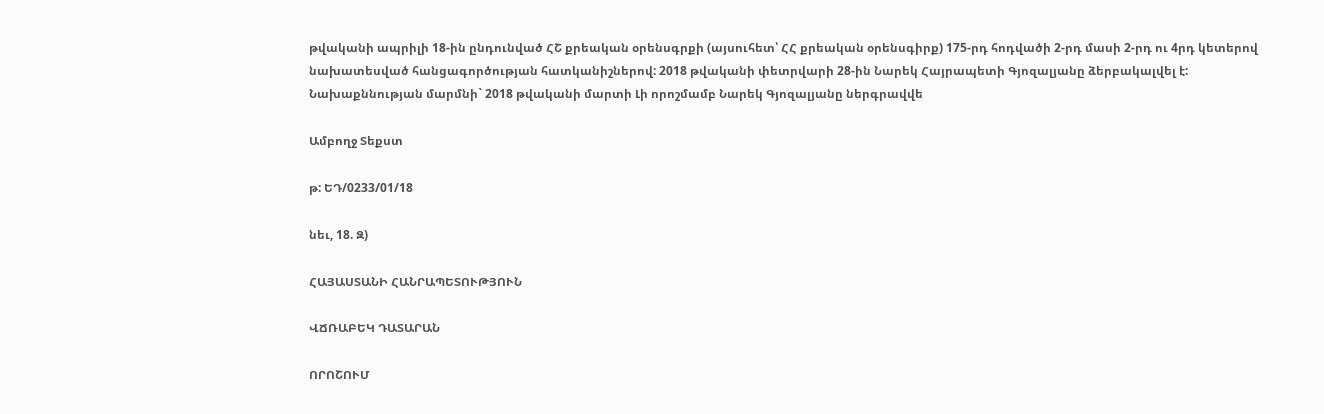թվականի ապրիլի 18-ին ընդունված ՀՇ քրեական օրենսգրքի (այսուհետ՝ ՀՀ քրեական օրենսգիրք) 175-րդ հոդվածի 2-րդ մասի 2-րդ ու 4րդ կետերով նախատեսված հանցագործության հատկանիշներով: 2018 թվականի փետրվարի 28-ին Նարեկ Հայրապետի Գյոզալյանը ձերբակալվել է: Նախաքննության մարմնի` 2018 թվականի մարտի Լի որոշմամբ Նարեկ Գյոզալյանը ներգրավվե

Ամբողջ Տեքստ

թ: ԵԴ/0233/01/18

նեւ, 18. Զ)

ՀԱՅԱՍՏԱՆԻ ՀԱՆՐԱՊԵՏՈՒԹՅՈՒՆ

ՎՃՌԱԲԵԿ ԴԱՏԱՐԱՆ

ՈՐՈՇՈՒՄ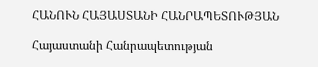ՀԱՆՈՒՆ ՀԱՅԱՍՏԱՆԻ ՀԱՆՐԱՊԵՏՈՒԹՅԱՆ

Հայաստանի Հանրապետության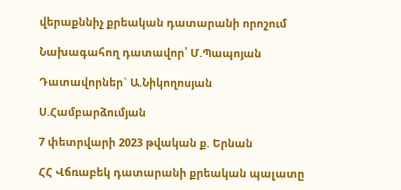վերաքննիչ քրեական դատարանի որոշում

Նախագահող դատավոր՝ Մ.Պապոյան

Դատավորներ` Ա.Նիկողոսյան

Ս.Համբարձումյան

7 փետրվարի 2023 թվական ք. Երնան

ՀՀ Վճռաբեկ դատարանի քրեական պալատը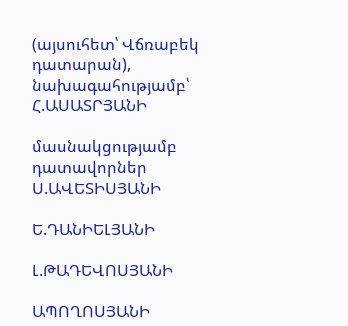(այսուհետ՝ Վճռաբեկ դատարան), նախագահությամբ՝ Հ.ԱՍԱՏՐՅԱՆԻ

մասնակցությամբ դատավորներ Ս.ԱՎԵՏԻՍՅԱՆԻ

Ե.ԴԱՆԻԵԼՅԱՆԻ

Լ.ԹԱԴԵՎՈՍՅԱՆԻ

ԱՊՈՂՈՍՅԱՆԻ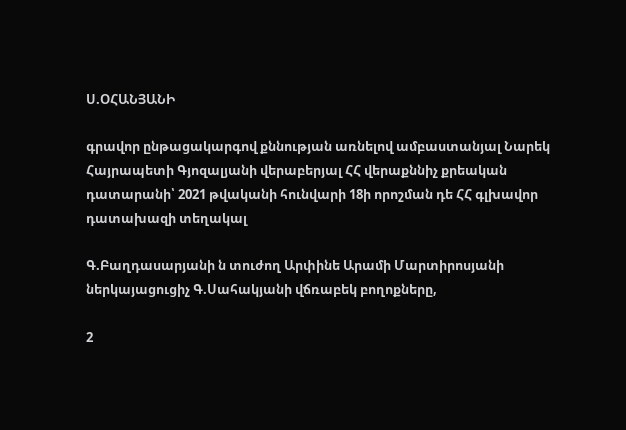Ս.ՕՀԱՆՅԱՆԻ

գրավոր ընթացակարգով քննության առնելով ամբաստանյալ Նարեկ Հայրապետի Գյոզալյանի վերաբերյալ ՀՀ վերաքննիչ քրեական դատարանի՝ 2021 թվականի հունվարի 18ի որոշման դե ՀՀ գլխավոր դատախազի տեղակալ

Գ.Բաղդասարյանի ն տուժող Արփինե Արամի Մարտիրոսյանի ներկայացուցիչ Գ.Սահակյանի վճռաբեկ բողոքները,

2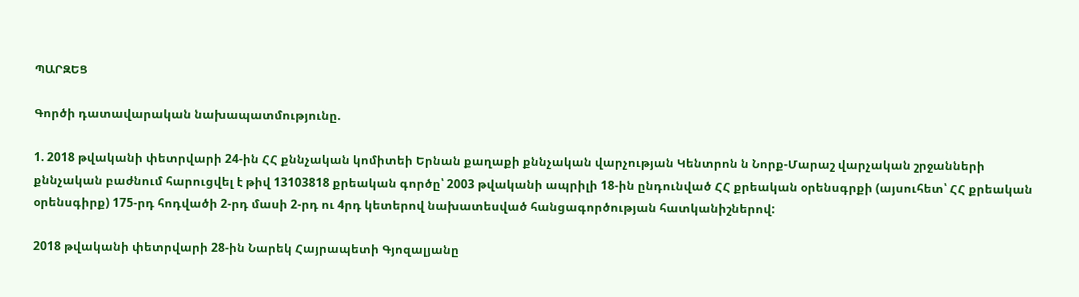ՊԱՐԶԵՑ

Գործի դատավարական նախապատմությունը.

1. 2018 թվականի փետրվարի 24-ին ՀՀ քննչական կոմիտեի Երնան քաղաքի քննչական վարչության Կենտրոն ն Նորք-Մարաշ վարչական շրջանների քննչական բաժնում հարուցվել է թիվ 13103818 քրեական գործը՝ 2003 թվականի ապրիլի 18-ին ընդունված ՀՀ քրեական օրենսգրքի (այսուհետ՝ ՀՀ քրեական օրենսգիրք) 175-րդ հոդվածի 2-րդ մասի 2-րդ ու 4րդ կետերով նախատեսված հանցագործության հատկանիշներով:

2018 թվականի փետրվարի 28-ին Նարեկ Հայրապետի Գյոզալյանը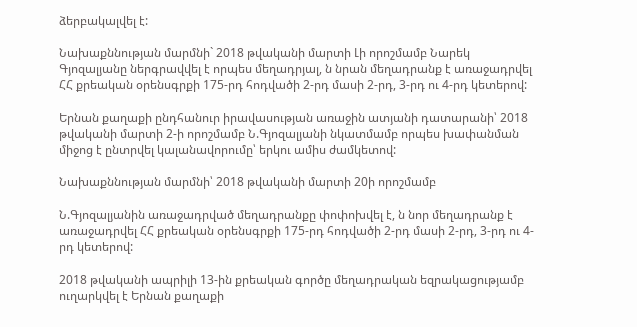ձերբակալվել է:

Նախաքննության մարմնի` 2018 թվականի մարտի Լի որոշմամբ Նարեկ Գյոզալյանը ներգրավվել է որպես մեղադրյալ, ն նրան մեղադրանք է առաջադրվել ՀՀ քրեական օրենսգրքի 175-րդ հոդվածի 2-րդ մասի 2-րդ, 3-րդ ու 4-րդ կետերով:

Երնան քաղաքի ընդհանուր իրավասության առաջին ատյանի դատարանի՝ 2018 թվականի մարտի 2-ի որոշմամբ Ն.Գյոզալյանի նկատմամբ որպես խափանման միջոց է ընտրվել կալանավորումը՝ երկու ամիս ժամկետով:

Նախաքննության մարմնի՝ 2018 թվականի մարտի 20ի որոշմամբ

Ն.Գյոզալյանին առաջադրված մեղադրանքը փոփոխվել է, ն նոր մեղադրանք է առաջադրվել ՀՀ քրեական օրենսգրքի 175-րդ հոդվածի 2-րդ մասի 2-րդ, 3-րդ ու 4-րդ կետերով:

2018 թվականի ապրիլի 13-ին քրեական գործը մեղադրական եզրակացությամբ ուղարկվել է Երնան քաղաքի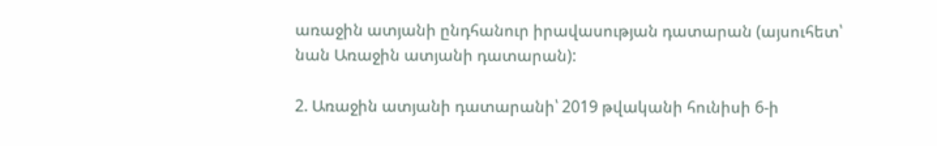առաջին ատյանի ընդհանուր իրավասության դատարան (այսուհետ՝ նան Առաջին ատյանի դատարան):

2. Առաջին ատյանի դատարանի՝ 2019 թվականի հունիսի 6-ի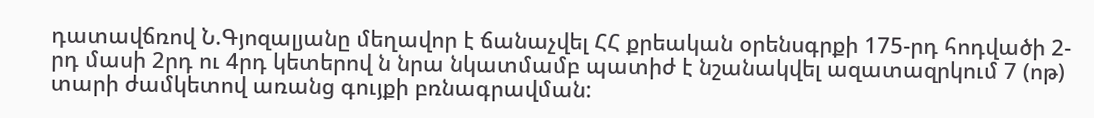դատավճռով Ն.Գյոզալյանը մեղավոր է ճանաչվել ՀՀ քրեական օրենսգրքի 175-րդ հոդվածի 2-րդ մասի 2րդ ու 4րդ կետերով ն նրա նկատմամբ պատիժ է նշանակվել ազատազրկում 7 (ոթ) տարի ժամկետով առանց գույքի բռնագրավման: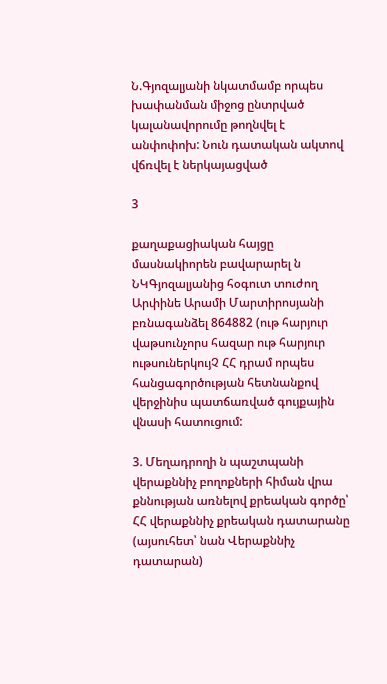Ն.Գյոզալյանի նկատմամբ որպես խափանման միջոց ընտրված կալանավորումը թողնվել է անփոփոխ: Նուն դատական ակտով վճռվել է ներկայացված

3

քաղաքացիական հայցը մասնակիորեն բավարարել ն ՆԿԳյոզալյանից հօգուտ տուժող Արփինե Արամի Մարտիրոսյանի բռնագանձել 864882 (ութ հարյուր վաթսունչորս հազար ութ հարյուր ութսուներկույՉ ՀՀ դրամ որպես հանցագործության հետնանքով վերջինիս պատճառված գույքային վնասի հատուցում:

3. Մեղադրողի ն պաշտպանի վերաքննիչ բողոքների հիման վրա քննության առնելով քրեական գործը՝ ՀՀ վերաքննիչ քրեական դատարանը (այսուհետ՝ նան Վերաքննիչ դատարան)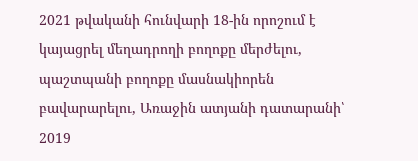2021 թվականի հունվարի 18-ին որոշում է կայացրել մեղադրողի բողոքը մերժելու, պաշտպանի բողոքը մասնակիորեն բավարարելու, Առաջին ատյանի դատարանի՝ 2019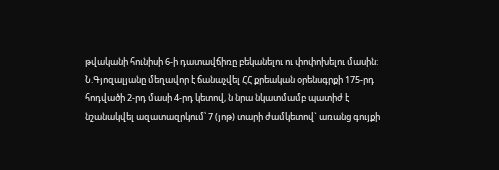թվականի հունիսի 6-ի դատավճիռը բեկանելու ու փոփոխելու մասին: Ն.Գյոզալյանը մեղավոր է ճանաչվել ՀՀ քրեական օրենսգրքի 175-րդ հոդվածի 2-րդ մասի 4-րդ կետով, ն նրա նկատմամբ պատիժ է նշանակվել ազատազրկում՝ 7 (յոթ) տարի ժամկետով` առանց գույքի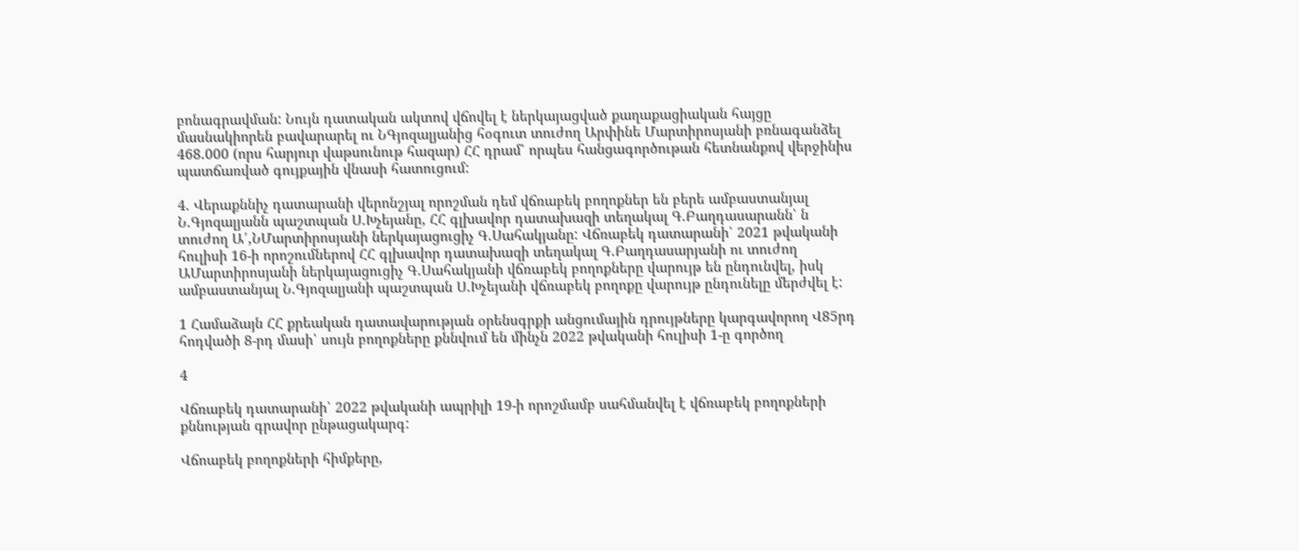բոնագրավման: Նույն դատական ակտով վճովել է ներկայացված քաղաքացիական հայցը մասնակիորեն բավարարել ու ՆԳյոզալյանից հօգուտ տուժող Արփինե Մարտիրոսյանի բռնագանձել 468.000 (որս հարյուր վաթսունութ հազար) ՀՀ դրամ՝ որպես հանցագործութան հետնանքով վերջինիս պատճառված գույքային վնասի հատուցում:

4. Վերաքննիչ դատարանի վերոնշյալ որոշման դեմ վճռաբեկ բողոքներ են բերե ամբաստանյալ Ն.Գյոզալյանն պաշտպան Ս.Խչեյանը, ՀՀ գլխավոր դատախազի տեղակալ Գ.Բաղդասարանն՝ ն տուժող Ա՛,ՆՄարտիրոսյանի ներկայացուցիչ Գ.Սահակյանը: Վճռաբեկ դատարանի՝ 2021 թվականի հուլիսի 16-ի որոշումներով ՀՀ գլխավոր դատախազի տեղակալ Գ.Բաղդասարյանի ու տուժող ԱՄարտիրոսյանի ներկայացուցիչ Գ.Սահակյանի վճռաբեկ բողոքները վարույթ են ընդունվել, իսկ ամբաստանյալ Ն.Գյոզալյանի պաշտպան Ս.Խչեյանի վճռաբեկ բողոքը վարույթ ընդունելը մերժվել է:

1 Համաձայն ՀՀ քրեական դատավարության օրենսգրքի անցումային դրույթները կարգավորող Վ85րդ հոդվածի 8-րդ մասի՝ սույն բողոքները քննվում են մինչն 2022 թվականի հուլիսի 1-ը գործող

4

Վճռաբեկ դատարանի՝ 2022 թվականի ապրիլի 19-ի որոշմամբ սահմանվել է վճռաբեկ բողոքների քննության գրավոր ընթացակարգ:

Վճոաբեկ բողոքների հիմքերը,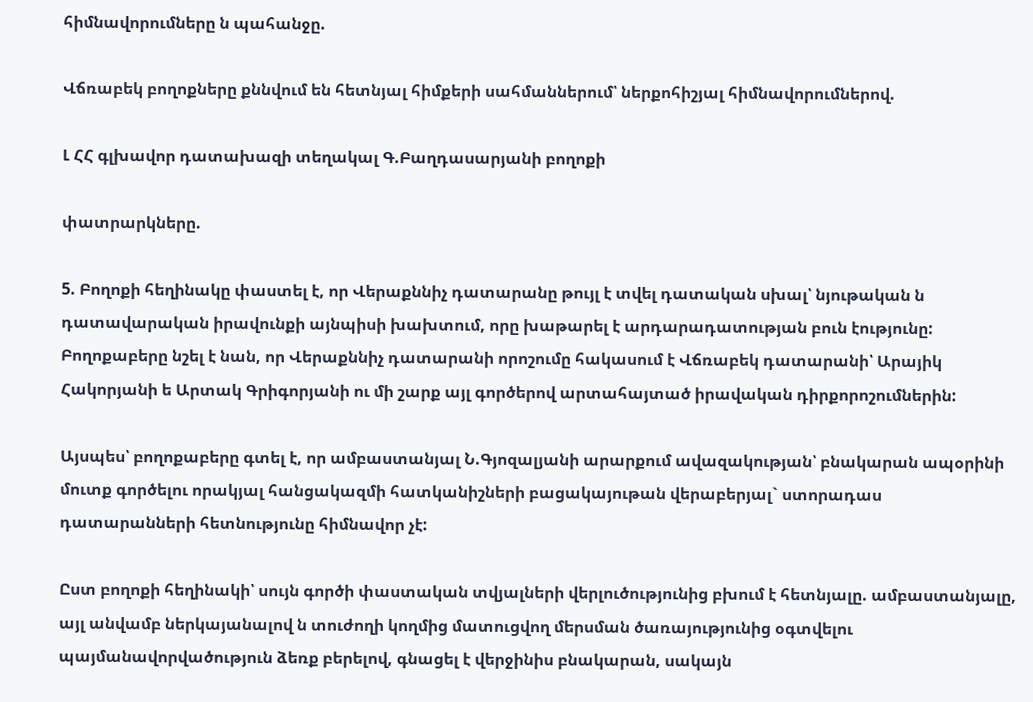հիմնավորումները ն պահանջը.

Վճռաբեկ բողոքները քննվում են հետնյալ հիմքերի սահմաններում՝ ներքոհիշյալ հիմնավորումներով.

Լ ՀՀ գլխավոր դատախազի տեղակալ Գ.Բաղդասարյանի բողոքի

փատրարկները.

5. Բողոքի հեղինակը փաստել է, որ Վերաքննիչ դատարանը թույլ է տվել դատական սխալ՝ նյութական ն դատավարական իրավունքի այնպիսի խախտում, որը խաթարել է արդարադատության բուն էությունը: Բողոքաբերը նշել է նան, որ Վերաքննիչ դատարանի որոշումը հակասում է Վճռաբեկ դատարանի՝ Արայիկ Հակորյանի ե Արտակ Գրիգորյանի ու մի շարք այլ գործերով արտահայտած իրավական դիրքորոշումներին:

Այսպես՝ բողոքաբերը գտել է, որ ամբաստանյալ Ն.Գյոզալյանի արարքում ավազակության՝ բնակարան ապօրինի մուտք գործելու որակյալ հանցակազմի հատկանիշների բացակայութան վերաբերյալ` ստորադաս դատարանների հետնությունը հիմնավոր չէ:

Ըստ բողոքի հեղինակի՝ սույն գործի փաստական տվյալների վերլուծությունից բխում է հետնյալը. ամբաստանյալը, այլ անվամբ ներկայանալով ն տուժողի կողմից մատուցվող մերսման ծառայությունից օգտվելու պայմանավորվածություն ձեռք բերելով, գնացել է վերջինիս բնակարան, սակայն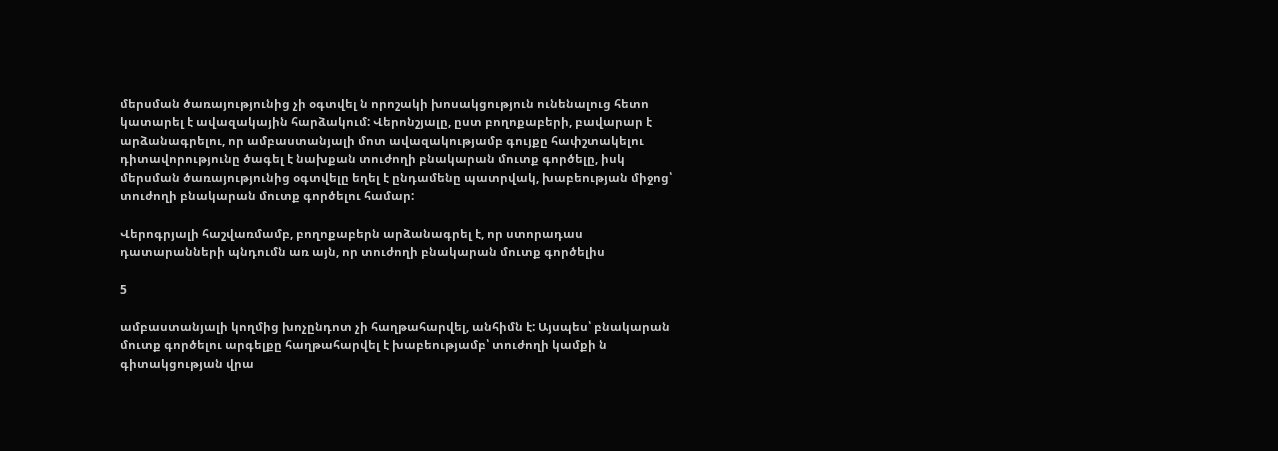մերսման ծառայությունից չի օգտվել ն որոշակի խոսակցություն ունենալուց հետո կատարել է ավազակային հարձակում: Վերոնշյալը, ըստ բողոքաբերի, բավարար է արձանագրելու, որ ամբաստանյալի մոտ ավազակությամբ գույքը հափշտակելու դիտավորությունը ծագել է նախքան տուժողի բնակարան մուտք գործելը, իսկ մերսման ծառայությունից օգտվելը եղել է ընդամենը պատրվակ, խաբեության միջոց՝ տուժողի բնակարան մուտք գործելու համար:

Վերոգրյալի հաշվառմամբ, բողոքաբերն արձանագրել է, որ ստորադաս դատարանների պնդումն առ այն, որ տուժողի բնակարան մուտք գործելիս

5

ամբաստանյալի կողմից խոչընդոտ չի հաղթահարվել, անհիմն է: Այսպես՝ բնակարան մուտք գործելու արգելքը հաղթահարվել է խաբեությամբ՝ տուժողի կամքի ն գիտակցության վրա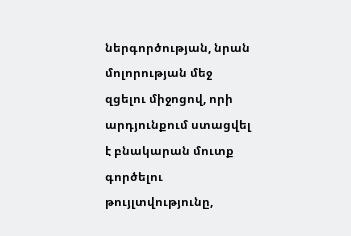ներգործության, նրան մոլորության մեջ զցելու միջոցով, որի արդյունքում ստացվել է բնակարան մուտք գործելու թույլտվությունը,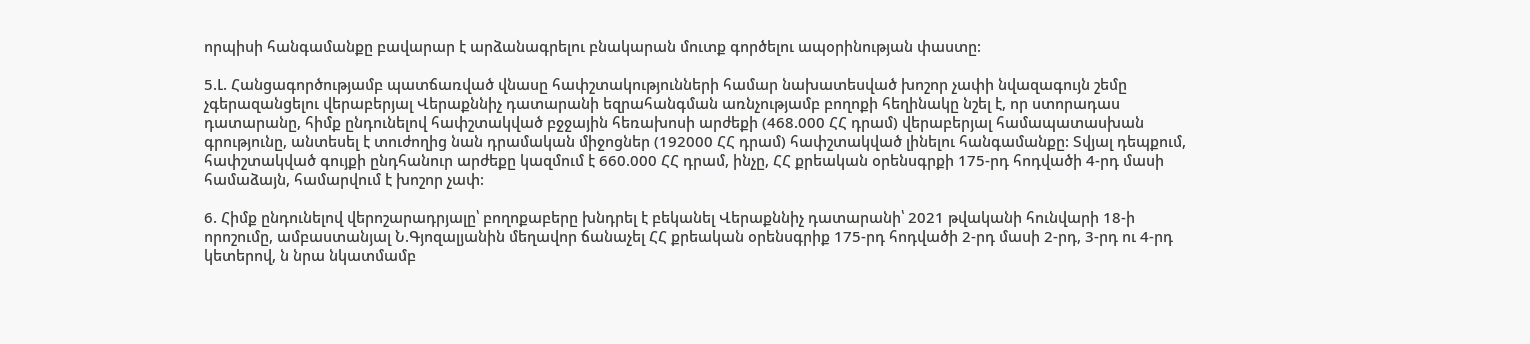որպիսի հանգամանքը բավարար է արձանագրելու բնակարան մուտք գործելու ապօրինության փաստը:

5.Լ. Հանցագործությամբ պատճառված վնասը հափշտակությունների համար նախատեսված խոշոր չափի նվազագույն շեմը չգերազանցելու վերաբերյալ Վերաքննիչ դատարանի եզրահանգման առնչությամբ բողոքի հեղինակը նշել է, որ ստորադաս դատարանը, հիմք ընդունելով հափշտակված բջջային հեռախոսի արժեքի (468.000 ՀՀ դրամ) վերաբերյալ համապատասխան գրությունը, անտեսել է տուժողից նան դրամական միջոցներ (192000 ՀՀ դրամ) հափշտակված լինելու հանգամանքը: Տվյալ դեպքում, հափշտակված գույքի ընդհանուր արժեքը կազմում է 660.000 ՀՀ դրամ, ինչը, ՀՀ քրեական օրենսգրքի 175-րդ հոդվածի 4-րդ մասի համաձայն, համարվում է խոշոր չափ:

6. Հիմք ընդունելով վերոշարադրյալը՝ բողոքաբերը խնդրել է բեկանել Վերաքննիչ դատարանի՝ 2021 թվականի հունվարի 18-ի որոշումը, ամբաստանյալ Ն.Գյոզալյանին մեղավոր ճանաչել ՀՀ քրեական օրենսգրիք 175-րդ հոդվածի 2-րդ մասի 2-րդ, 3-րդ ու 4-րդ կետերով, ն նրա նկատմամբ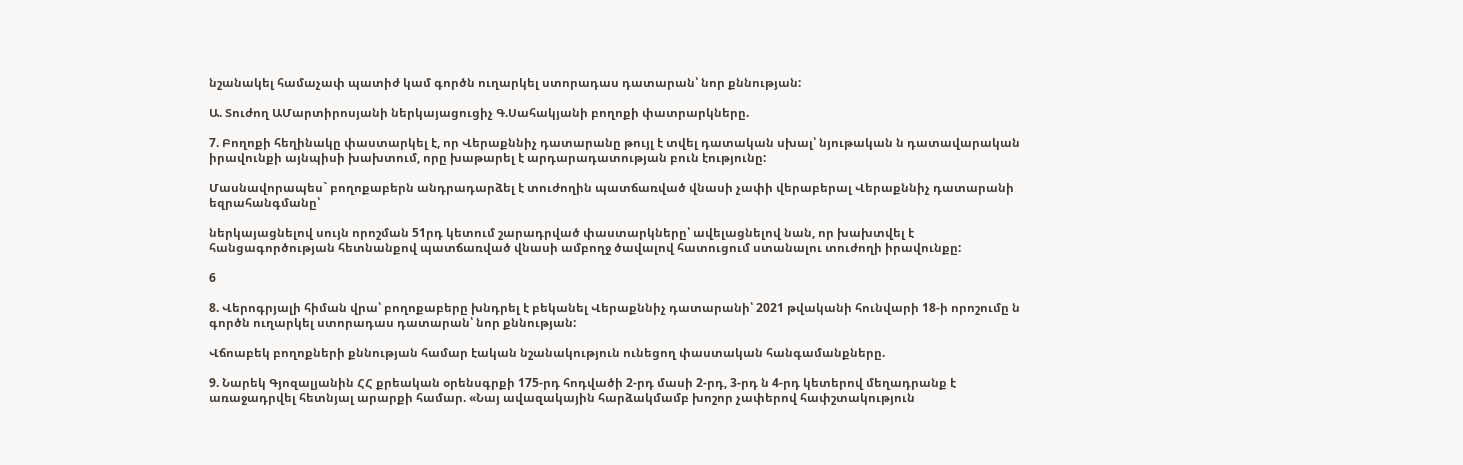նշանակել համաչափ պատիժ կամ գործն ուղարկել ստորադաս դատարան՝ նոր քննության:

Ա. Տուժող ԱՄարտիրոսյանի ներկայացուցիչ Գ.Սահակյանի բողոքի փատրարկները.

7. Բողոքի հեղինակը փաստարկել է, որ Վերաքննիչ դատարանը թույլ է տվել դատական սխալ՝ նյութական ն դատավարական իրավունքի այնպիսի խախտում, որը խաթարել է արդարադատության բուն էությունը:

Մասնավորապես` բողոքաբերն անդրադարձել է տուժողին պատճառված վնասի չափի վերաբերալ Վերաքննիչ դատարանի եզրահանգմանը՝

ներկայացնելով սույն որոշման 51րդ կետում շարադրված փաստարկները՝ ավելացնելով նան, որ խախտվել է հանցագործության հետնանքով պատճառված վնասի ամբողջ ծավալով հատուցում ստանալու տուժողի իրավունքը:

6

8. Վերոգրյալի հիման վրա՝ բողոքաբերը խնդրել է բեկանել Վերաքննիչ դատարանի՝ 2021 թվականի հունվարի 18-ի որոշումը ն գործն ուղարկել ստորադաս դատարան՝ նոր քննության:

Վճոաբեկ բողոքների քննության համար էական նշանակություն ունեցող փաստական հանգամանքները.

9. Նարեկ Գյոզալյանին ՀՀ քրեական օրենսգրքի 175-րդ հոդվածի 2-րդ մասի 2-րդ, 3-րդ ն 4-րդ կետերով մեղադրանք է առաջադրվել հետնյալ արարքի համար. «Նայ ավազակային հարձակմամբ խոշոր չափերով հափշտակություն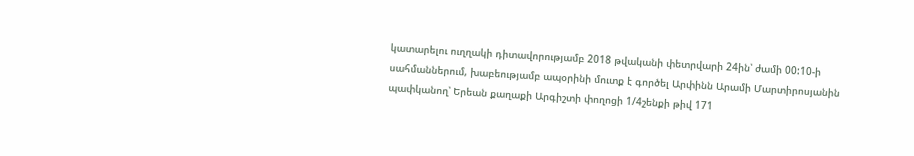կատարելու ուղղակի դիտավորությամբ 2018 թվականի փետրվարի 24ին՝ ժամի 00:10-ի սահմաններում, խաբեությամբ ապօրինի մուտք է գործել Արփինն Արամի Մարտիրոսյանին պափկանող՝ Երեան քաղաքի Արգիշտի փողոցի 1/4շենքի թիվ 171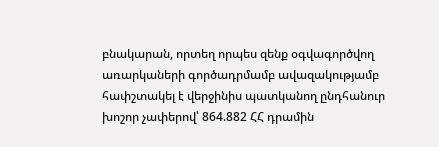բնակարան, որտեղ որպես զենք օգվագործվող առարկաների գործադրմամբ ավազակությամբ հափշտակել է վերջինիս պատկանող ընդհանուր խոշոր չափերով՝ 864.882 ՀՀ դրամին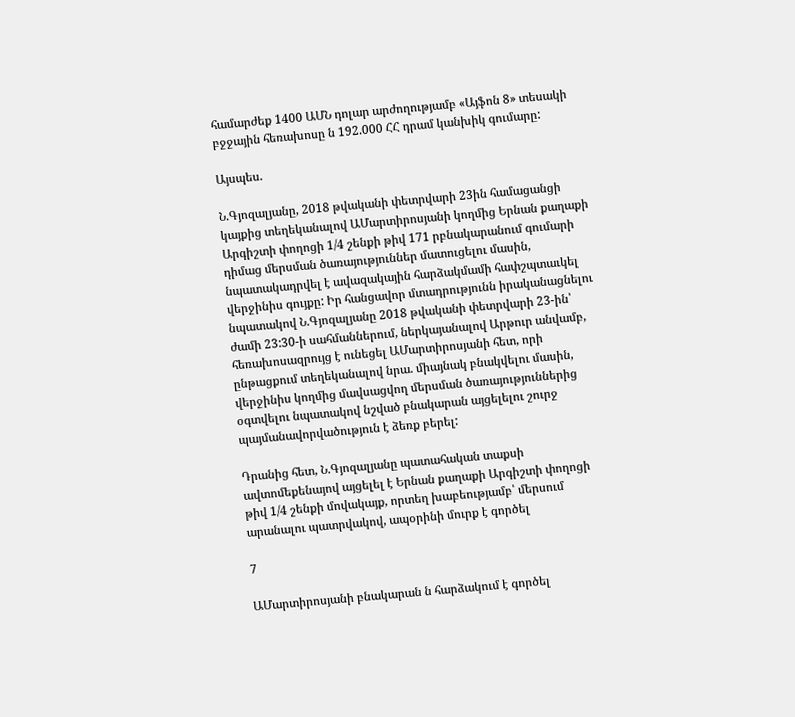համարժեք 1400 ԱՄՆ դոլար արժողությամբ «Այֆոն 8» տեսակի բջջային հեռախոսը ն 192.000 ՀՀ դրամ կանխիկ գումարը:

Այսպես.

Ն.Գյոզալյանը, 2018 թվականի փետրվարի 23ին համացանցի կայքից տեղեկանալով ԱՄարտիրոսյանի կողմից Երնան քաղաքի Արգիշտի փողոցի 1/4 շենքի թիվ 171 րբնակարանում գումարի դիմաց մերսման ծառայություններ մատուցելու մասին, նպատակադրվել է ավազակային հարձակմամի հափշպտաւկել վերջինիս գույքը: Իր հանցավոր մտադրությունն իրականացնելու նպատակով Ն.Գյոզալյանը 2018 թվականի փետրվարի 23-ին՝ ժամի 23:30-ի սահմաններում, ներկայանալով Արթուր անվամբ, հեռախոսազրույց է ունեցել ԱՄարտիրոսյանի հետ, որի ընթացքում տեղեկանալով նրա. միայնակ բնակվելու մասին, վերջինիս կողմից մավսացվող մերսման ծառայություններից օգտվելու նպատակով նշված բնակարան այցելելու շուրջ պայմանավորվածություն է ձեռք բերել:

Դրանից հետ, Ն.Գյոզալյանը պատահական տաքսի ավտոմեքենայով այցելել է Երնան քաղաքի Արգիշտի փողոցի թիվ 1/4 շենքի մովակայք, որտեղ խաբեությամբ՝ մերսում արանալու պատրվակով, ապօրինի մուրք է գործել

7

ԱՄարտիրոսյանի բնակարան ն հարձակում է գործել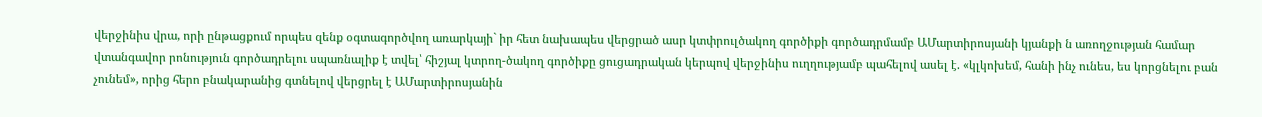վերջինիս վրա, որի ընթացքում որպես զենք օգտագործվող առարկայի` իր հետ նախապես վերցրած ասր կտփրուլծակող գործիքի գործադրմամբ ԱՄարտիրոսյանի կյանքի ն առողջության համար վտանգավոր րոնություն գործադրելու սպառնալիք է տվել՝ հիշյալ կտրող-ծակող գործիքը ցուցադրական կերպով վերջինիս ուղղությամբ պահելով ասել է. «կլկոխեմ, հանի ինչ ունես, ես կորցնելու բան չունեմ», որից հերո բնակարանից գտնելով վերցրել է ԱՄարտիրոսյանին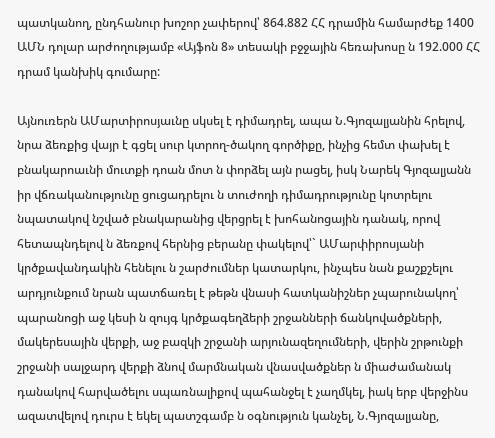պատկանող, ընդհանուր խոշոր չափերով՝ 864.882 ՀՀ դրամին համարժեք 1400 ԱՄՆ դոլար արժողությամբ «Այֆոն 8» տեսակի բջջային հեռախոսը ն 192.000 ՀՀ դրամ կանխիկ գումարը:

Այնուռերն ԱՄարտիրոսյաւնը սկսել է դիմադրել, ապա Ն.Գյոզալյանին հրելով, նրա ձեռքից վայր է գցել սուր կտրող-ծակող գործիքը, ինչից հեմտ փախել է բնակարոաւնի մուտքի դոան մոտ ն փորձել այն րացել, իսկ Նարեկ Գյոզալյանն իր վճռականությունը ցուցադրելու ն տուժողի դիմադրությունը կոտրելու նպատակով նշված բնակարանից վերցրել է խոհանոցային դանակ, որով հետապնդելով ն ձեռքով հերնից բերանը փակելով՝` ԱՄարփիրոսյանի կրծքավանդակին հենելու ն շարժումներ կատարկու, ինչպես նան քաշքշելու արդյունքում նրան պատճառել է թեթն վնասի հատկանիշներ չպարունակող՝ պարանոցի աջ կեսի ն զույգ կրծքագեղձերի շրջանների ճանկովածքների, մակերեսային վերքի, աջ բազկի շրջանի արյունազեղումների, վերին շրթունքի շրջանի սալջարդ վերքի ձնով մարմնական վնասվածքներ ն միաժամանակ դանակով հարվածելու սպառնալիքով պահանջել է չաղմկել, իակ երբ վերջինս ազատվելով դուրս է եկել պատշգամբ ն օգնություն կանչել, Ն.Գյոզալյանը,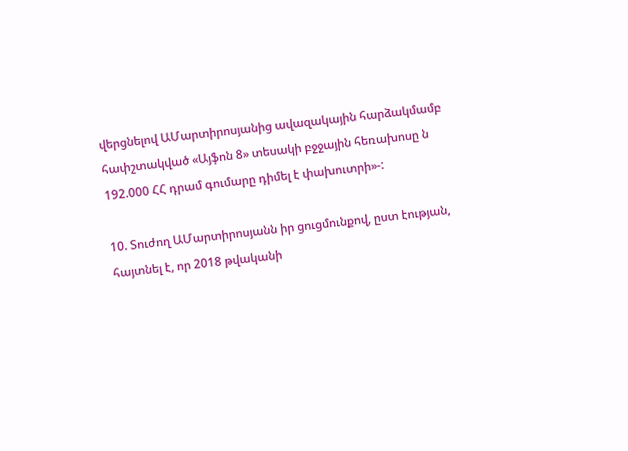վերցնելով ԱՄարտիրոսյանից ավազակային հարձակմամբ հափշտակված «Այֆոն 8» տեսակի բջջային հեռախոսը ն 192.000 ՀՀ դրամ գումարը դիմել է փախուտրի»-:

10. Տուժող ԱՄարտիրոսյանն իր ցուցմունքով, ըստ էության, հայտնել է, որ 2018 թվականի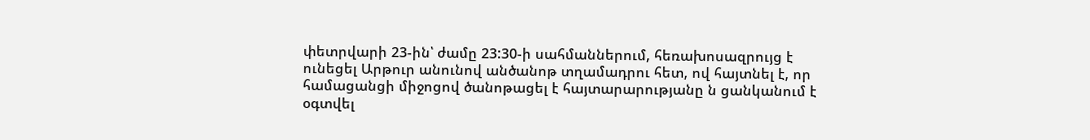փետրվարի 23-ին՝ ժամը 23:30-ի սահմաններում, հեռախոսազրույց է ունեցել Արթուր անունով անծանոթ տղամադրու հետ, ով հայտնել է, որ համացանցի միջոցով ծանոթացել է հայտարարությանը ն ցանկանում է օգտվել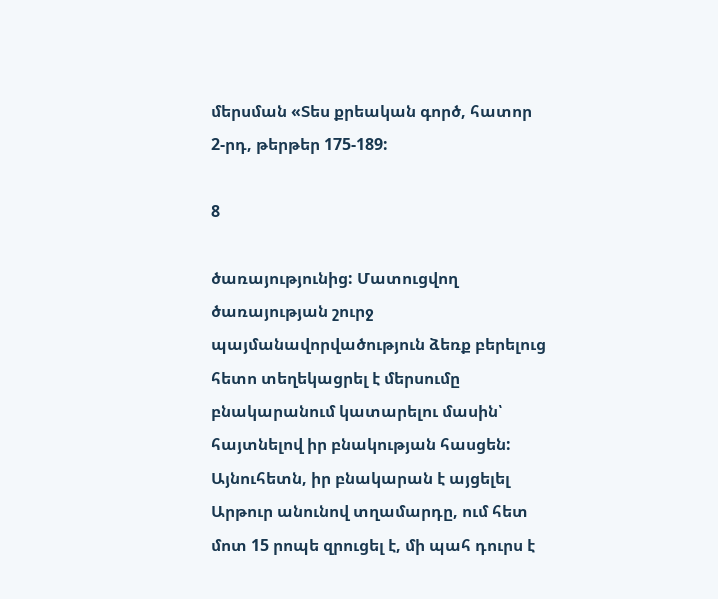մերսման «Տես քրեական գործ, հատոր 2-րդ, թերթեր 175-189:

8

ծառայությունից: Մատուցվող ծառայության շուրջ պայմանավորվածություն ձեռք բերելուց հետո տեղեկացրել է մերսումը բնակարանում կատարելու մասին՝ հայտնելով իր բնակության հասցեն: Այնուհետն, իր բնակարան է այցելել Արթուր անունով տղամարդը, ում հետ մոտ 15 րոպե զրուցել է, մի պահ դուրս է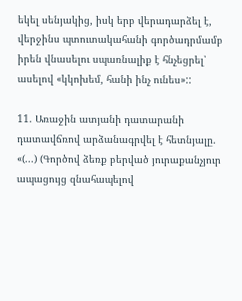եկել սենյակից, իսկ երբ վերադարձել է, վերջինս պտուտակահանի գործադրմամբ իրեն վնասելու սպառնալիք է հնչեցրել՝ ասելով «կկոխեմ, հանի ինչ ունես»::

11. Առաջին ատյանի դատարանի դատավճռով արձանագրվել է հետնյալը. «(...) (Գործով ձեռք բերված յուրաքանչյուր ապացույց զնահապելով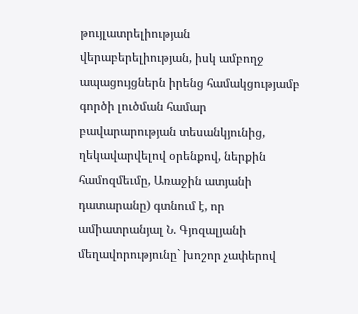թույլատրելիության վերաբերելիության, իսկ ամբողջ ապացույցներն իրենց համակցությամբ գործի լուծման համար բավարարության տեսանկյունից, ղեկավարվելով օրենքով, ներքին համոզմեւմը, Առաջին ատյանի դատարանը) գտնում է, որ ամիատրանյալ Ն. Գյոզալյանի մեղավորությունը` խոշոր չափերով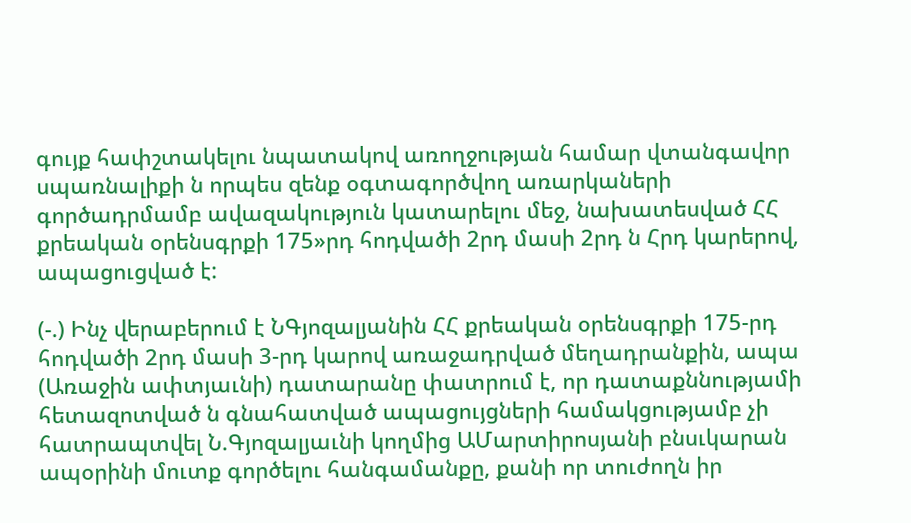գույք հափշտակելու նպատակով առողջության համար վտանգավոր սպառնալիքի ն որպես զենք օգտագործվող առարկաների գործադրմամբ ավազակություն կատարելու մեջ, նախատեսված ՀՀ քրեական օրենսգրքի 175»րդ հոդվածի 2րդ մասի 2րդ ն Հրդ կարերով, ապացուցված է:

(-.) Ինչ վերաբերում է ՆԳյոզալյանին ՀՀ քրեական օրենսգրքի 175-րդ հոդվածի 2րդ մասի 3-րդ կարով առաջադրված մեղադրանքին, ապա (Առաջին ափտյաւնի) դատարանը փատրում է, որ դատաքննությամի հետազոտված ն գնահատված ապացույցների համակցությամբ չի հատրապտվել Ն.Գյոզալյաւնի կողմից ԱՄարտիրոսյանի բնսւկարան ապօրինի մուտք գործելու հանգամանքը, քանի որ տուժողն իր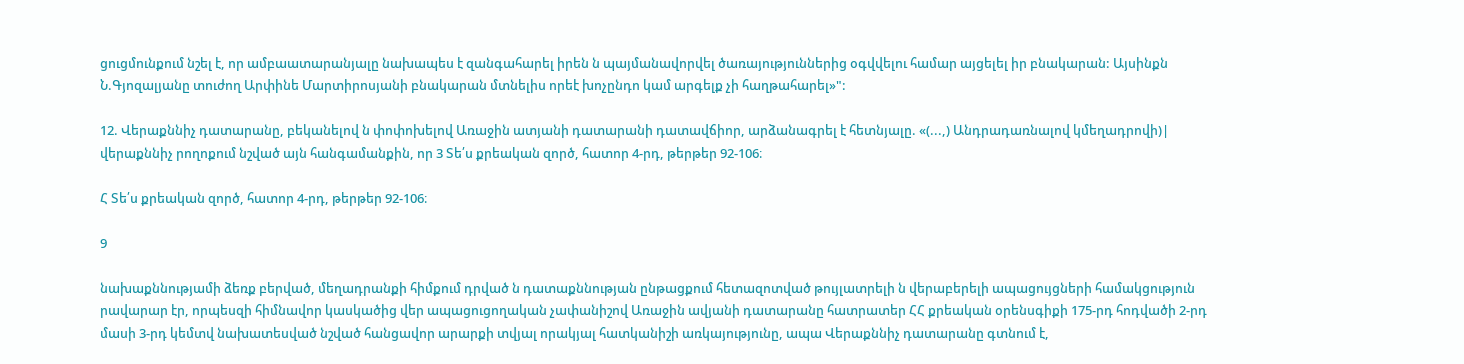ցուցմունքում նշել է, որ ամբաատարանյալը նախապես է զանգահարել իրեն ն պայմանավորվել ծառայություններից օգվվելու համար այցելել իր բնակարան: Այսինքն Ն.Գյոզալյանը տուժող Արփինե Մարտիրոսյանի բնակարան մտնելիս որեէ խոչընդո կամ արգելք չի հաղթահարել»":

12. Վերաքննիչ դատարանը, բեկանելով ն փոփոխելով Առաջին ատյանի դատարանի դատավճիոր, արձանագրել է հետնյալը. «(...,) Անդրադառնալով կմեղադրովի)| վերաքննիչ րողոքում նշված այն հանգամանքին, որ 3 Տե՛ս քրեական զործ, հատոր 4-րդ, թերթեր 92-106։

Հ Տե՛ս քրեական զործ, հատոր 4-րդ, թերթեր 92-106։

9

նախաքննությամի ձեռք բերված, մեղադրանքի հիմքում դրված ն դատաքննության ընթացքում հետազոտված թույլատրելի ն վերաբերելի ապացույցների համակցություն րավարար էր, որպեսզի հիմնավոր կասկածից վեր ապացուցողական չափանիշով Առաջին ավյանի դատարանը հատրատեր ՀՀ քրեական օրենսգիքի 175-րդ հոդվածի 2-րդ մասի 3-րդ կեմտվ նախատեսված նշված հանցավոր արարքի տվյալ որակյալ հատկանիշի առկայությունը, ապա Վերաքննիչ դատարանը գտնում է,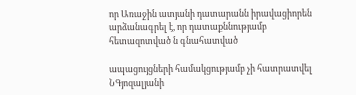որ Առաջին ատյանի դատարանն իրավացիորեն արձանագրել է, որ դատաքննությամբ հետազոտված ն գնահատված

ապացույցների համակցությամբ չի հատրատվել ՆԳյոզալյանի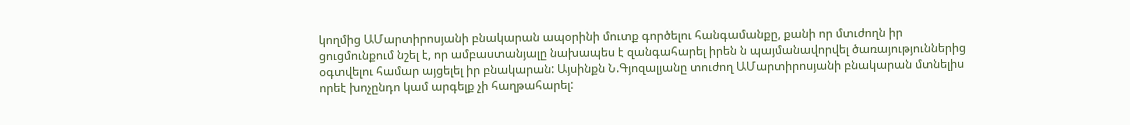կողմից ԱՄարտիրոսյանի բնակարան ապօրինի մուտք գործելու հանգամանքը, քանի որ մտւժողն իր ցուցմունքում նշել է, որ ամբաստանյալը նախապես է զանգահարել իրեն ն պայմանավորվել ծառայություններից օգտվելու համար այցելել իր բնակարան: Այսինքն Ն.Գյոզալյանը տուժող ԱՄարտիրոսյանի բնակարան մտնելիս որեէ խոչընդո կամ արգելք չի հաղթահարել: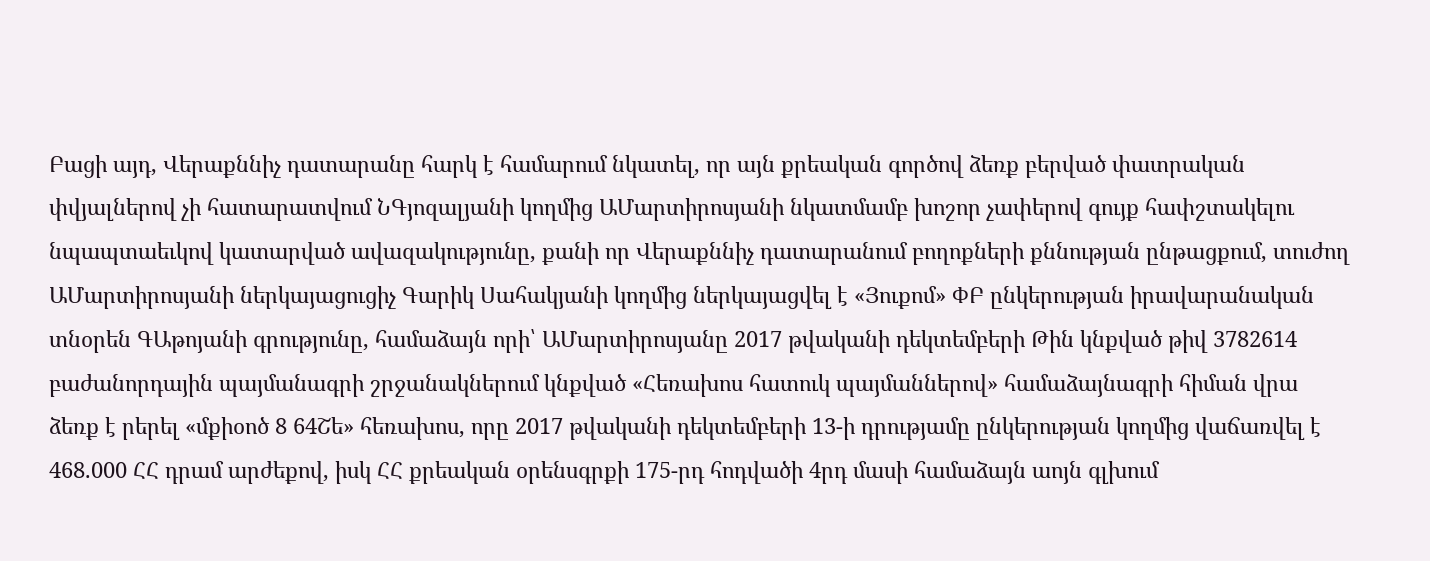Բացի այդ, Վերաքննիչ դատարանը հարկ է համարում նկատել, որ այն քրեական գործով ձեռք բերված փատրական փվյալներով չի հատարատվում ՆԳյոզալյանի կողմից ԱՄարտիրոսյանի նկատմամբ խոշոր չափերով գույք հափշտակելու նպապտաեւկով կատարված ավազակությունը, քանի որ Վերաքննիչ դատարանում բողոքների քննության ընթացքում, տուժող ԱՄարտիրոսյանի ներկայացուցիչ Գարիկ Սահակյանի կողմից ներկայացվել է «Յուքոմ» ՓԲ ընկերության իրավարանական տնօրեն ԳԱթոյանի գրությունը, համաձայն որի՝ ԱՄարտիրոսյանը 2017 թվականի դեկտեմբերի Թին կնքված թիվ 3782614 բաժանորդային պայմանագրի շրջանակներում կնքված «Հեռախոս հատուկ պայմաններով» համաձայնագրի հիման վրա ձեռք է րերել «մքիօոծ 8 64Շե» հեռախոս, որը 2017 թվականի դեկտեմբերի 13-ի դրությամը ընկերության կողմից վաճառվել է 468.000 ՀՀ դրամ արժեքով, իսկ ՀՀ քրեական օրենսգրքի 175-րդ հոդվածի 4րդ մասի համաձայն աոյն գլխում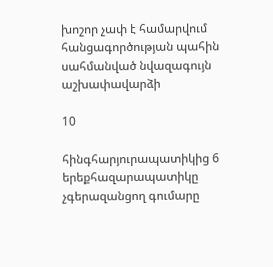խոշոր չափ է համարվում հանցագործության պահին սահմանված նվազագույն աշխափավարձի

10

հինգհարյուրապատիկից 6 երեքհազարապատիկը չգերազանցող գումարը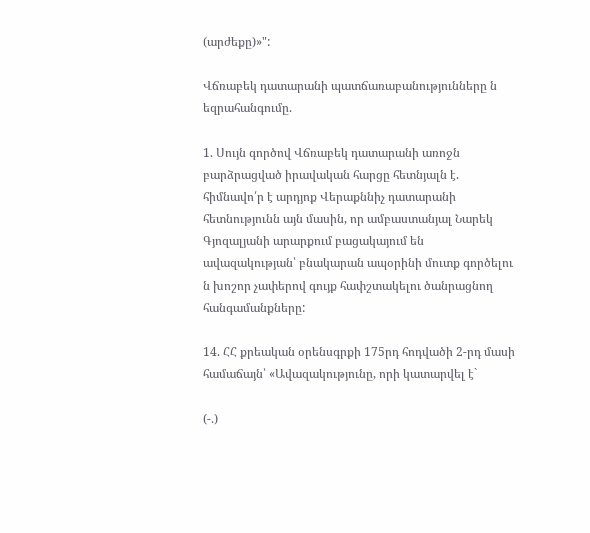(արժեքը)»":

Վճռաբեկ դատարանի պատճառաբանությունները ն եզրահանգումը.

1. Սույն գործով Վճռաբեկ դատարանի առոջն բարձրացված իրավական հարցը հետնյալն է. հիմնավո՛ր է արդյոք Վերաքննիչ դատարանի հետնությունն այն մասին, որ ամբաստանյալ Նարեկ Գյոզալյանի արարքում բացակայում են ավազակության՝ բնակարան ապօրինի մուտք գործելու ն խոշոր չափերով գույք հափշտակելու ծանրացնող հանգամանքները:

14. ՀՀ քրեական օրենսգրքի 175րդ հոդվածի 2-րդ մասի համաճայն՝ «Ավազակությունը, որի կատարվել է`

(-.)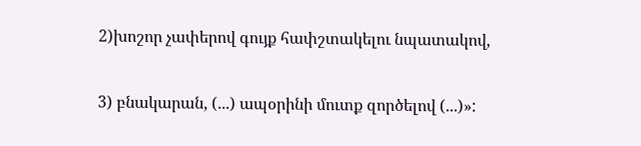2)խոշոր չափերով գույք հափշտակելու նպատակով,

3) բնակարան, (...) ապօրինի մուտք զործելով (...)»: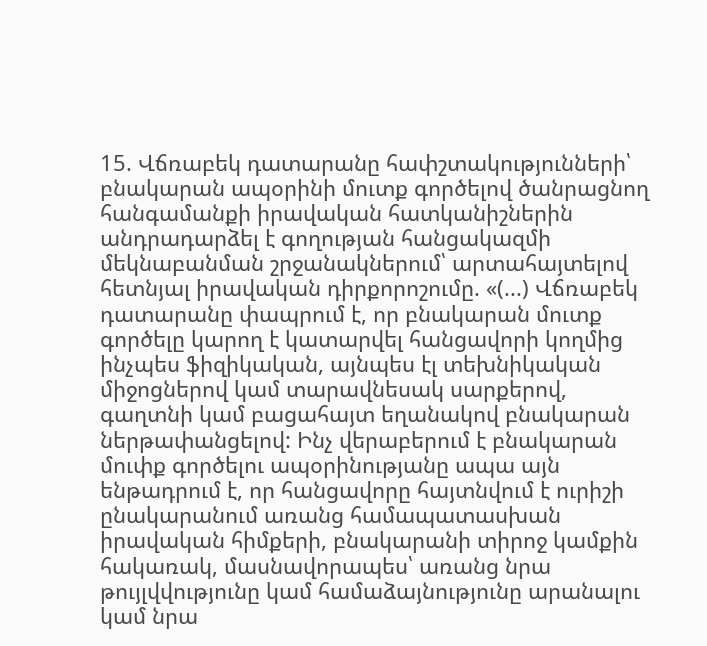15. Վճռաբեկ դատարանը հափշտակությունների՝ բնակարան ապօրինի մուտք գործելով ծանրացնող հանգամանքի իրավական հատկանիշներին անդրադարձել է գողության հանցակազմի մեկնաբանման շրջանակներում՝ արտահայտելով հետնյալ իրավական դիրքորոշումը. «(...) Վճռաբեկ դատարանը փապրում է, որ բնակարան մուտք գործելը կարող է կատարվել հանցավորի կողմից ինչպես ֆիզիկական, այնպես էլ տեխնիկական միջոցներով կամ տարավնեսակ սարքերով, գաղտնի կամ բացահայտ եղանակով բնակարան ներթափանցելով: Ինչ վերաբերում է բնակարան մուփք գործելու ապօրինությանը ապա այն ենթադրում է, որ հանցավորը հայտնվում է ուրիշի ընակարանում առանց համապատասխան իրավական հիմքերի, բնակարանի տիրոջ կամքին հակառակ, մասնավորապես՝ առանց նրա թույլվվությունը կամ համաձայնությունը արանալու կամ նրա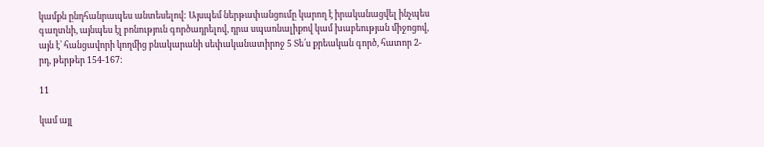կամքն ընդհանրապես անտեսելով: Այսպեմ ներթափանցումը կարող է իրականացվել ինչպես գաղտնի, այնպես էլ բոնություն գործադրելով, դրա սպառնալիքով կամ խաբեության միջոցով, այն է՝ հանցավորի կողմից բնակարանի սեփականատիրոջ 5 Տե՛ս քրեական գործ, հատոր 2-րդ, թերթեր 154-167:

11

կամ այլ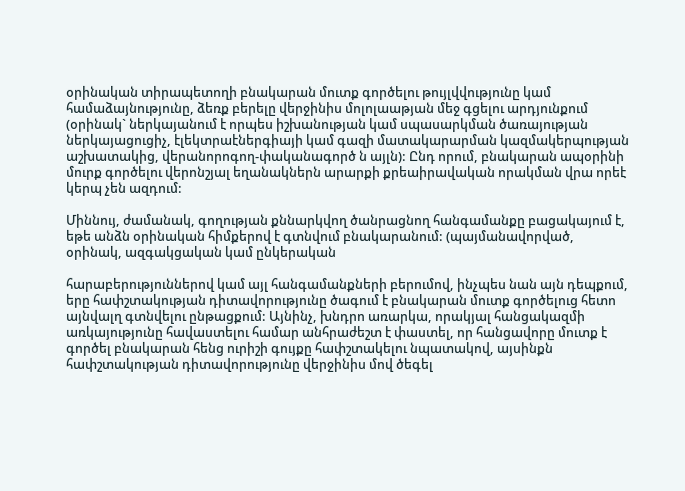օրինական տիրապետողի բնակարան մուտք գործելու թույլվվությունը կամ համաձայնությունը, ձեռք բերելը վերջինիս մոլոլաաթյան մեջ գցելու արդյունքում (օրինակ` ներկայանում է որպես իշխանության կամ սպասարկման ծառայության ներկայացուցիչ, էլեկտրաէներգիայի կամ գազի մատակարարման կազմակերպության աշխատակից, վերանորոգող-փականագործ ն այլն): Ընդ որում, բնակարան ապօրինի մուրք գործելու վերոնշյալ եղանակներն արարքի քրեաիրավական որակման վրա որեէ կերպ չեն ազդում:

Միննույ, ժամանակ, գողության քննարկվող ծանրացնող հանգամանքը բացակայում է, եթե անձն օրինական հիմքերով է գտնվում բնակարանում: (պայմանավորված, օրինակ, ազգակցական կամ ընկերական

հարաբերություններով կամ այլ հանգամանքների բերումով, ինչպես նան այն դեպքում, երը հափշտակության դիտավորությունը ծագում է բնակարան մուտք գործելուց հետո այնվալղ գտնվելու ընթացքում: Այնինչ, խնդրո առարկա, որակյալ հանցակազմի առկայությունը հավաստելու համար անհրաժեշտ է փաստել, որ հանցավորը մուտք է գործել բնակարան հենց ուրիշի գույքը հափշտակելու նպատակով, այսինքն հափշտակության դիտավորությունը վերջինիս մով ծեգել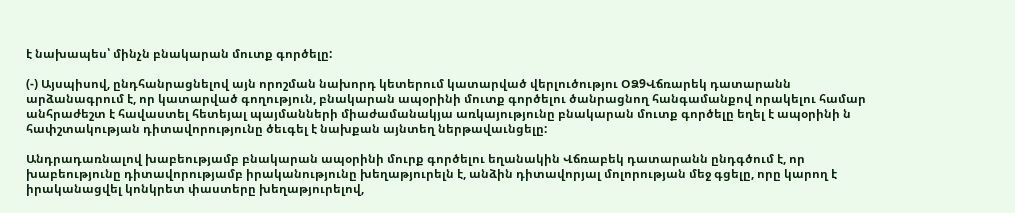է նախապես՝ մինչն բնակարան մուտք գործելը:

(-) Այսպիսով, ընդհանրացնելով այն որոշման նախորդ կետերում կատարված վերլուծությու ՕՁ9Վճռարեկ դատարանն արձանագրում է, որ կատարված գողություն, բնակարան ապօրինի մուտք գործելու ծանրացնող հանգամանքով որակելու համար անհրաժեշտ է հավաստել հետեյալ պայմանների միաժամանակյա առկայությունը բնակարան մուտք գործելը եղել է ապօրինի ն հափշտակության դիտավորությունը ծեւգել է նախքան այնտեղ ներթավաւնցելը:

Անդրադառնալով խաբեությամբ բնակարան ապօրինի մուրք գործելու եղանակին Վճռաբեկ դատարանն ընդգծում է, որ խաբեությունը դիտավորությամբ իրականությունը խեղաթյուրելն է, անձին դիտավորյալ մոլորության մեջ գցելը, որը կարող է իրականացվել կոնկրետ փաստերը խեղաթյուրելով,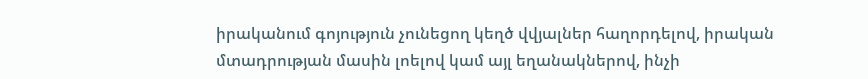իրականում գոյություն չունեցող կեղծ վվյալներ հաղորդելով, իրական մտադրության մասին լոելով կամ այլ եղանակներով, ինչի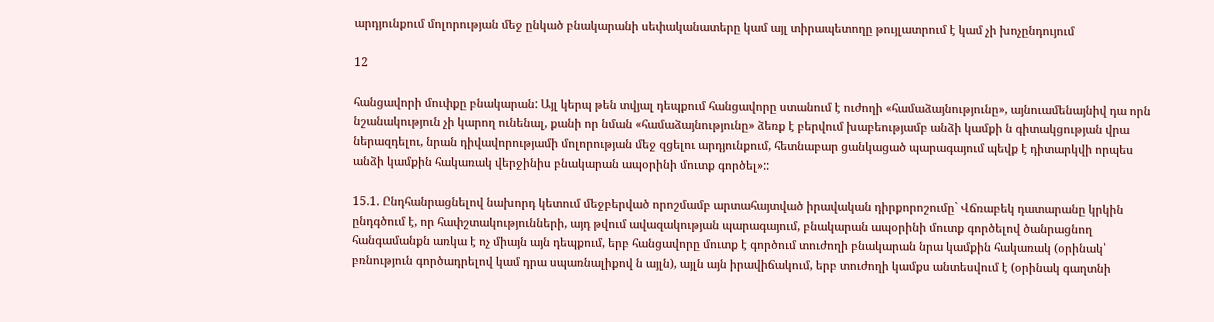արդյունքում մոլորության մեջ ընկած բնակարանի սեփականատերը կամ այլ տիրապետողը թույլատրում է կամ չի խոչընդույում

12

հանցավորի մուփքը բնակարան: Այլ կերպ թեն տվյալ դեպքում հանցավորը ստանում է ուժողի «համաձայնությունը», այնուամենայնիվ դա որն նշանակություն չի կարող ունենալ, քանի որ նման «համաձայնությունը» ձեռք է բերվում խաբեությամբ անձի կամքի ն գիտակցության վրա ներազդելու, նրան դիվավորությամի մոլորության մեջ զցելու արդյունքում, հետնաբար ցանկացած պարագայում պեվք է դիտարկվի որպես անձի կամքին հակառակ վերջինիս բնակարան ապօրինի մուտք գործել»::

15.1. Ընդհանրացնելով նախորդ կետում մեջբերված որոշմամբ արտահայտված իրավական դիրքորոշումը` Վճռաբեկ դատարանը կրկին ընդգծում է, որ հափշտակությունների, այդ թվում ավազակության պարագայում, բնակարան ապօրինի մուտք գործելով ծանրացնող հանգամանքն առկա է ոչ միայն այն դեպքում, երբ հանցավորը մուտք է գործում տուժողի բնակարան նրա կամքին հակառակ (օրինակ՝ բռնություն գործադրելով կամ դրա սպառնալիքով ն այլն), այլն այն իրավիճակում, երբ տուժողի կամքս անտեսվում է (օրինակ գաղտնի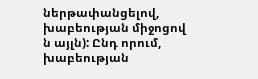ներթափանցելով, խաբեության միջոցով ն այլն): Ընդ որում, խաբեության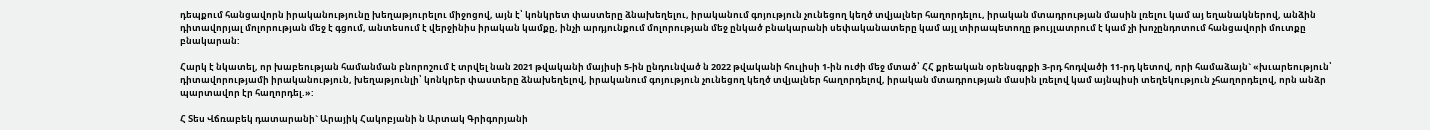դեպքում հանցավորն իրականությունը խեղաթյուրելու միջոցով, այն է՝ կոնկրետ փաստերը ձնախեղելու, իրականում գոյություն չունեցող կեղծ տվյալներ հաղորդելու, իրական մտադրության մասին լռելու կամ այ եղանակներով, անձին դիտավորյալ մոլորության մեջ է գցում, անտեսում է վերջինիս իրական կամքը, ինչի արդյունքում մոլորության մեջ ընկած բնակարանի սեփականատերը կամ այլ տիրապետողը թույլատրում է կամ չի խոչընդոտում հանցավորի մուտքը բնակարան:

Հարկ է նկատել, որ խաբեության համանման բնորոշում է տրվել նան 2021 թվականի մայիսի 5-ին ընդունված ն 2022 թվականի հուլիսի 1-ին ուժի մեջ մտած՝ ՀՀ քրեական օրենսգրքի 3-րդ հոդվածի 11-րդ կետով, որի համաձայն` «խւարեություն՝ դիտավորությամի իրականություն, խեղաթյունլի՝ կոնկրեր փաստերը ձնախեղելով, իրականում գոյություն չունեցող կեղծ տվյալներ հաղորդելով, իրական մտադրության մասին լռելով կամ այնպիսի տեղեկություն չհաղորդելով, որն անձր պարտավոր էր հաղորդել.»:

Հ Տես Վճռաբեկ դատարանի` Արայիկ Հակոբյանի ն Արտակ Գրիգորյանի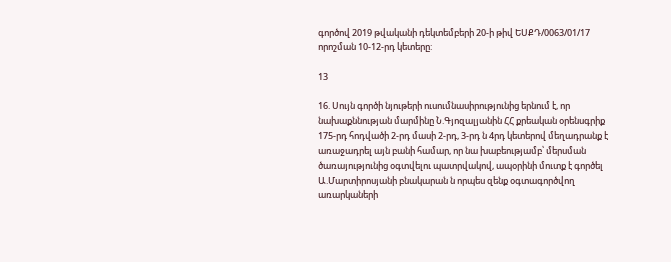գործով 2019 թվականի դեկտեմբերի 20-ի թիվ ԵՍՔԴ/0063/01/17 որոշման 10-12-րդ կետերը:

13

16. Սույն գործի նյութերի ուսումնասիրությունից երնում է, որ նախաքննության մարմինը Ն.Գյոզալյանին ՀՀ քրեական օրենսգրիք 175-րդ հոդվածի 2-րդ մասի 2-րդ, 3-րդ ն 4րդ կետերով մեղադրանք է առաջադրել այն բանի համար, որ նա խաբեությամբ՝ մերսման ծառայությունից օգտվելու պատրվակով, ապօրինի մուտք է գործել Ա.Մարտիրոսյանի բնակարան ն որպես զենք օգտագործվող առարկաների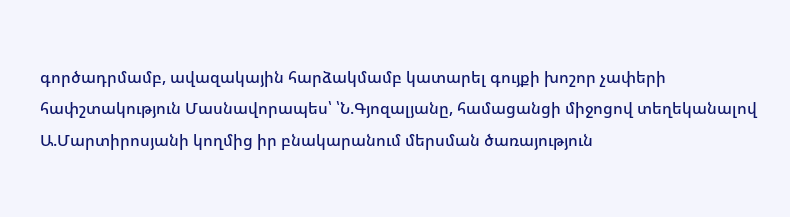գործադրմամբ, ավազակային հարձակմամբ կատարել գույքի խոշոր չափերի հափշտակություն Մասնավորապես՝ ՝Ն.Գյոզալյանը, համացանցի միջոցով տեղեկանալով Ա.Մարտիրոսյանի կողմից իր բնակարանում մերսման ծառայություն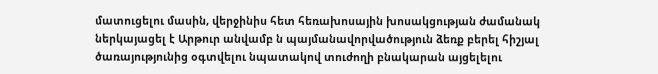մատուցելու մասին, վերջինիս հետ հեռախոսային խոսակցության ժամանակ ներկայացել է Արթուր անվամբ ն պայմանավորվածություն ձեռք բերել հիշյալ ծառայությունից օգտվելու նպատակով տուժողի բնակարան այցելելու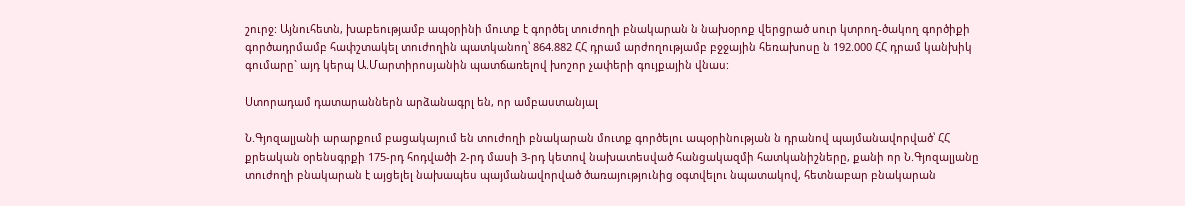շուրջ: Այնուհետն, խաբեությամբ ապօրինի մուտք է գործել տուժողի բնակարան ն նախօրոք վերցրած սուր կտրող-ծակող գործիքի գործադրմամբ հափշտակել տուժողին պատկանող՝ 864.882 ՀՀ դրամ արժողությամբ բջջային հեռախոսը ն 192.000 ՀՀ դրամ կանխիկ գումարը` այդ կերպ Ա.Մարտիրոսյանին պատճառելով խոշոր չափերի գույքային վնաս:

Ստորադամ դատարաններն արձանագրլ են, որ ամբաստանյալ

Ն.Գյոզալյանի արարքում բացակայում են տուժողի բնակարան մուտք գործելու ապօրինության ն դրանով պայմանավորված՝ ՀՀ քրեական օրենսգրքի 175-րդ հոդվածի 2-րդ մասի 3-րդ կետով նախատեսված հանցակազմի հատկանիշները, քանի որ Ն.Գյոզալյանը տուժողի բնակարան է այցելել նախապես պայմանավորված ծառայությունից օգտվելու նպատակով, հետնաբար բնակարան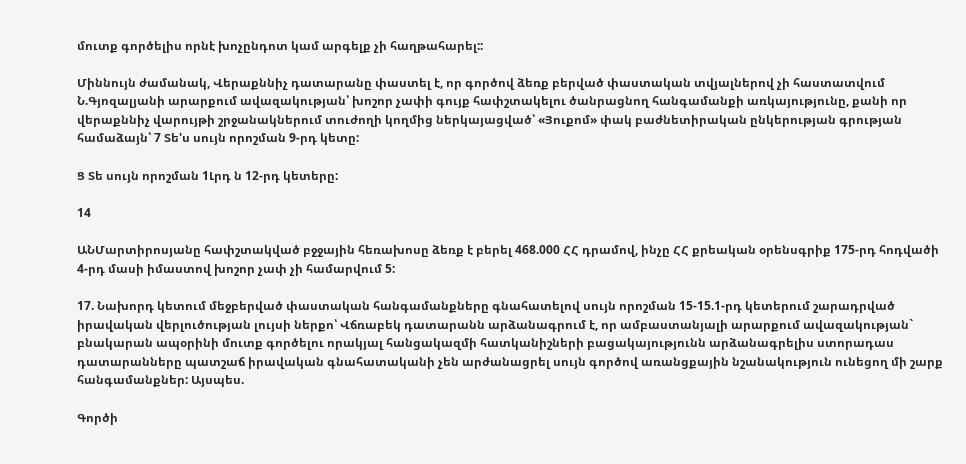մուտք գործելիս որնէ խոչընդոտ կամ արգելք չի հաղթահարել::

Միննույն ժամանակ, Վերաքննիչ դատարանը փաստել է, որ գործով ձեռք բերված փաստական տվյալներով չի հաստատվում Ն.Գյոզալյանի արարքում ավազակության՝ խոշոր չափի գույք հափշտակելու ծանրացնող հանգամանքի առկայությունը, քանի որ վերաքննիչ վարույթի շրջանակներում տուժողի կողմից ներկայացված՝ «Յուքոմ» փակ բաժնետիրական ընկերության գրության համաձայն՝ 7 Տե'ս սույն որոշման 9-րդ կետը:

Ց Տե սույն որոշման 1Լրդ ն 12-րդ կետերը:

14

ԱՆՄարտիրոսյանը հափշտակված բջջային հեռախոսը ձեռք է բերել 468.000 ՀՀ դրամով, ինչը ՀՀ քրեական օրենսգրիք 175-րդ հոդվածի 4-րդ մասի իմաստով խոշոր չափ չի համարվում 5:

17. Նախորդ կետում մեջբերված փաստական հանգամանքները գնահատելով սույն որոշման 15-15.1-րդ կետերում շարադրված իրավական վերլուծության լույսի ներքո՝ Վճռաբեկ դատարանն արձանագրում է, որ ամբաստանյալի արարքում ավազակության` բնակարան ապօրինի մուտք գործելու որակյալ հանցակազմի հատկանիշների բացակայությունն արձանագրելիս ստորադաս դատարանները պատշաճ իրավական գնահատականի չեն արժանացրել սույն գործով առանցքային նշանակություն ունեցող մի շարք հանգամանքներ: Այսպես.

Գործի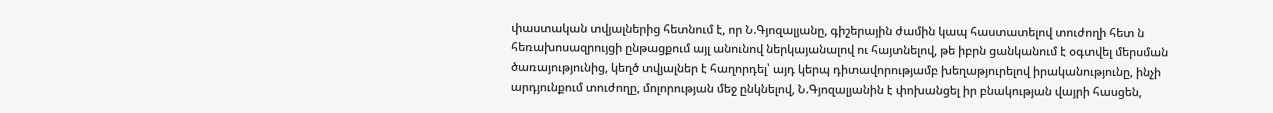փաստական տվյալներից հետնում է, որ Ն.Գյոզալյանը, գիշերային ժամին կապ հաստատելով տուժողի հետ ն հեռախոսազրույցի ընթացքում այլ անունով ներկայանալով ու հայտնելով, թե իբրն ցանկանում է օգտվել մերսման ծառայությունից, կեղծ տվյալներ է հաղորդել՝ այդ կերպ դիտավորությամբ խեղաթյուրելով իրականությունը, ինչի արդյունքում տուժողը, մոլորության մեջ ընկնելով, Ն.Գյոզալյանին է փոխանցել իր բնակության վայրի հասցեն,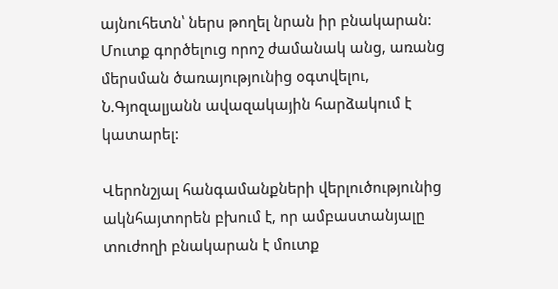այնուհետն՝ ներս թողել նրան իր բնակարան: Մուտք գործելուց որոշ ժամանակ անց, առանց մերսման ծառայությունից օգտվելու, Ն.Գյոզալյանն ավազակային հարձակում է կատարել:

Վերոնշյալ հանգամանքների վերլուծությունից ակնհայտորեն բխում է, որ ամբաստանյալը տուժողի բնակարան է մուտք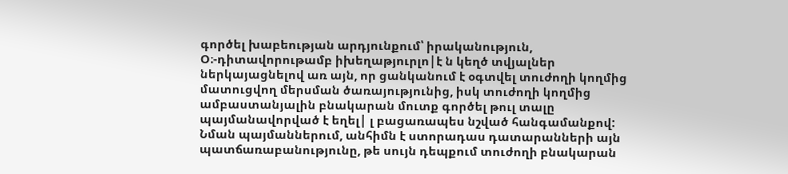գործել խաբեության արդյունքում՝ իրականություն, Օ։-դիտավորութամբ իխեղաթյուրլո|է ն կեղծ տվյալներ ներկայացնելով առ այն, որ ցանկանում է օգտվել տուժողի կողմից մատուցվող մերսման ծառայությունից, իսկ տուժողի կողմից ամբաստանյալին բնակարան մուտք գործել թուլ տալը պայմանավորված է եղել| լ բացառապես նշված հանգամանքով: Նման պայմաններում, անհիմն է ստորադաս դատարանների այն պատճառաբանությունը, թե սույն դեպքում տուժողի բնակարան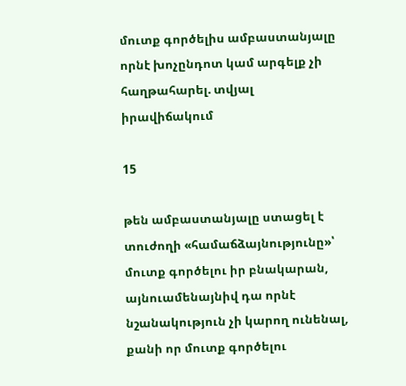մուտք գործելիս ամբաստանյալը որնէ խոչընդոտ կամ արգելք չի հաղթահարել. տվյալ իրավիճակում

15

թեն ամբաստանյալը ստացել է տուժողի «համաճձայնությունը»՝ մուտք գործելու իր բնակարան, այնուամենայնիվ դա որնէ նշանակություն չի կարող ունենալ, քանի որ մուտք գործելու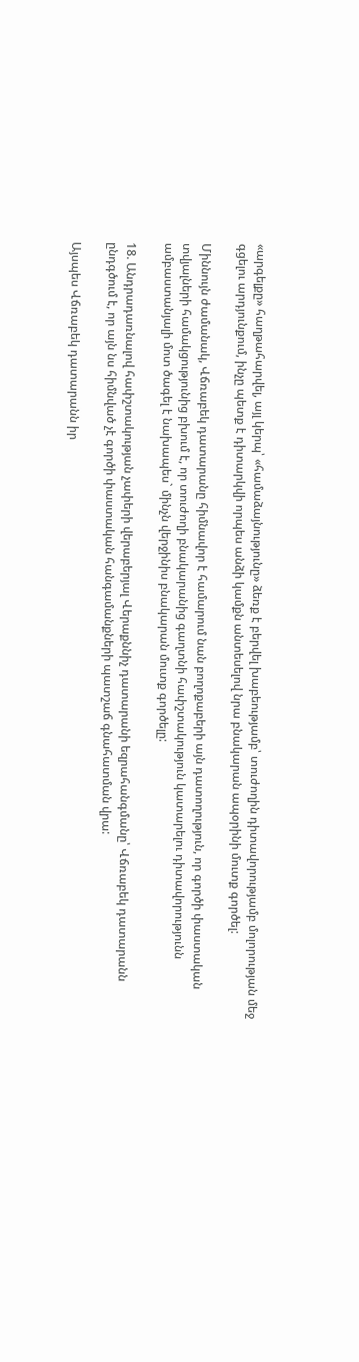«արգելքը» հաղթահարվել, այլ կերպ՝ «համաձայնությունը» ձեռք է բերվել խաբեությամբ՝ տուժողին դիտավորությամբ մոլորության մեջ գցելու արդյունքում, ինչը պետք է դիտարկվի որպես անձի կամքն անտեսելով նրա բնակարան ապօրինի մուտք գործել:

Միննույն ժամանակ, Վճռաբեկ դատարանը հիմնավոր է համարում նան բողոքաբերի այն դատողություն, որ գործի փաստական տվյալների համակցությունից բխում է, որ տուժողի բնակարանից գաղտնի հափշտակություն կատարելու դիտավորությունն ամբաստանյալի մոտ ծագել է նախապես` մինչն վերջինիս բնակարան մուտք գործելը:

18. Անդրադառնալով հափշտակության չափերի վերաբերյալ Վերաքննիչ դատարանի եզրահանգմանը՝ Վճռաբեկ դատարանն ընդգծում է, որ այն նս հիմնված չէ գործի փաստական հանգամանքների պատշաճ գնահատման վրա:

Այսպես Վճռաբեկ դատարանն իր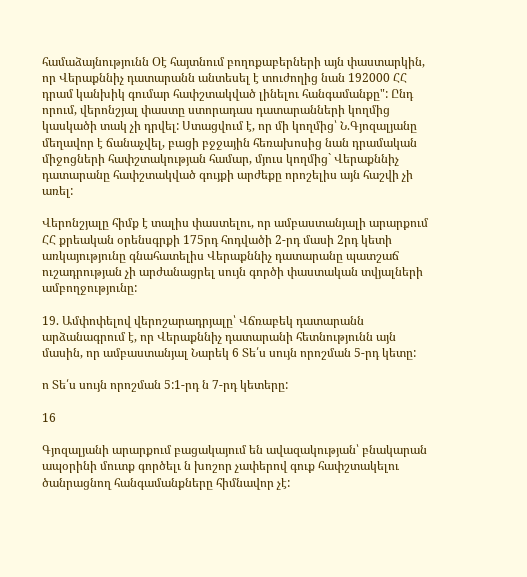համաձայնությունն Օէ հայտնում բողոքաբերների այն փաստարկին, որ Վերաքննիչ դատարանն անտեսել է տուժողից նան 192000 ՀՀ դրամ կանխիկ գումար հափշտակված լինելու հանգամանքը": Ընդ որում, վերոնշյալ փաստը ստորադաս դատարանների կողմից կասկածի տակ չի դրվել: Ստացվում է, որ մի կողմից՝ Ն.Գյոզալյանը մեղավոր է ճանաչվել, բացի բջջային հեռախոսից նան դրամական միջոցների հափշտակության համար, մյուս կողմից` Վերաքննիչ դատարանը հափշտակված գույքի արժեքը որոշելիս այն հաշվի չի առել:

Վերոնշյալը հիմք է տալիս փաստելու, որ ամբաստանյալի արարքում ՀՀ քրեական օրենսգրքի 175րդ հոդվածի 2-րդ մասի 2րդ կետի առկայությունը գնահատելիս Վերաքննիչ դատարանը պատշաճ ուշադրության չի արժանացրել սույն գործի փաստական տվյալների ամբողջությունը:

19. Ամփոփելով վերոշարադրյալը՝ Վճռաբեկ դատարանն արձանագրում է, որ Վերաքննիչ դատարանի հետնությունն այն մասին, որ ամբաստանյալ Նարեկ 6 Տե՛ս սույն որոշման 5-րդ կետը:

ո Տե՛ս սույն որոշման 5:1-րդ ն 7-րդ կետերը:

16

Գյոզալյանի արարքում բացակայում են ավազակության՝ բնակարան ապօրինի մուտք գործելւ ն խոշոր չափերով գուք հափշտակելու ծանրացնող հանգամանքները հիմնավոր չէ: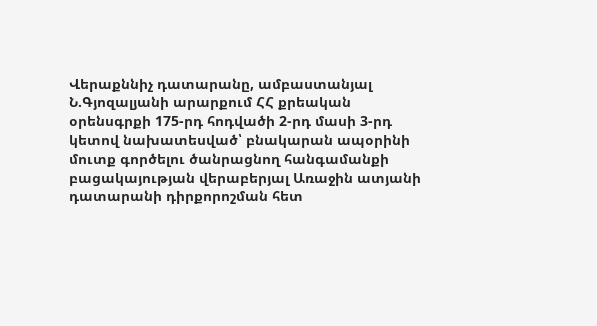Վերաքննիչ դատարանը, ամբաստանյալ Ն.Գյոզալյանի արարքում ՀՀ քրեական օրենսգրքի 175-րդ հոդվածի 2-րդ մասի 3-րդ կետով նախատեսված՝ բնակարան ապօրինի մուտք գործելու ծանրացնող հանգամանքի բացակայության վերաբերյալ Առաջին ատյանի դատարանի դիրքորոշման հետ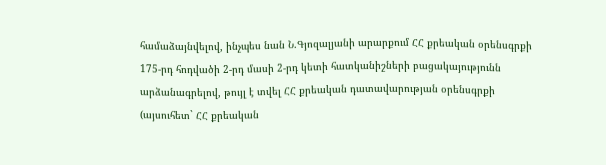համաձայնվելով, ինչպես նան Ն.Գյոզալյանի արարքում ՀՀ քրեական օրենսգրքի 175-րդ հոդվածի 2-րդ մասի 2-րդ կետի հատկանիշների բացակայությունն արձանագրելով, թույլ է տվել ՀՀ քրեական դատավարության օրենսգրքի (այսուհետ` ՀՀ քրեական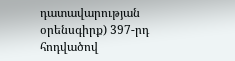դատավարության օրենսգիրք) 397-րդ հոդվածով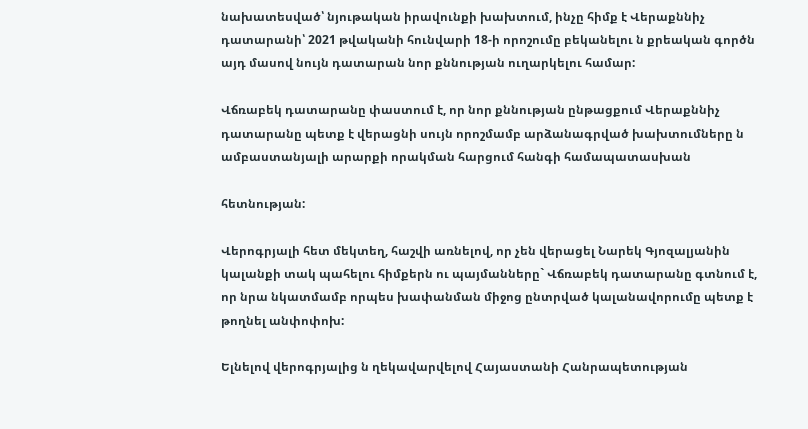նախատեսված՝ նյութական իրավունքի խախտում, ինչը հիմք է Վերաքննիչ դատարանի՝ 2021 թվականի հունվարի 18-ի որոշումը բեկանելու ն քրեական գործն այդ մասով նույն դատարան նոր քննության ուղարկելու համար:

Վճռաբեկ դատարանը փաստում է, որ նոր քննության ընթացքում Վերաքննիչ դատարանը պետք է վերացնի սույն որոշմամբ արձանագրված խախտումները ն ամբաստանյալի արարքի որակման հարցում հանգի համապատասխան

հետնության:

Վերոգրյալի հետ մեկտեղ, հաշվի առնելով, որ չեն վերացել Նարեկ Գյոզալյանին կալանքի տակ պահելու հիմքերն ու պայմանները` Վճռաբեկ դատարանը գտնում է, որ նրա նկատմամբ որպես խափանման միջոց ընտրված կալանավորումը պետք է թողնել անփոփոխ:

Ելնելով վերոգրյալից ն ղեկավարվելով Հայաստանի Հանրապետության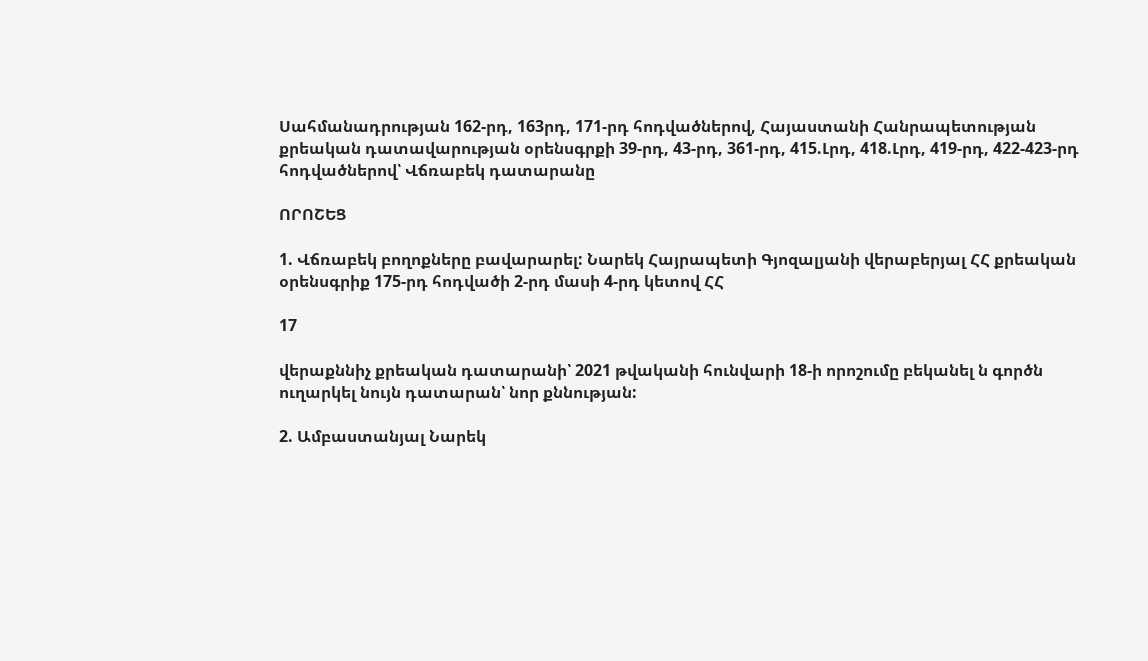Սահմանադրության 162-րդ, 163րդ, 171-րդ հոդվածներով, Հայաստանի Հանրապետության քրեական դատավարության օրենսգրքի 39-րդ, 43-րդ, 361-րդ, 415.Լրդ, 418.Լրդ, 419-րդ, 422-423-րդ հոդվածներով՝ Վճռաբեկ դատարանը

ՈՐՈՇԵՑ

1. Վճռաբեկ բողոքները բավարարել: Նարեկ Հայրապետի Գյոզալյանի վերաբերյալ ՀՀ քրեական օրենսգրիք 175-րդ հոդվածի 2-րդ մասի 4-րդ կետով ՀՀ

17

վերաքննիչ քրեական դատարանի՝ 2021 թվականի հունվարի 18-ի որոշումը բեկանել ն գործն ուղարկել նույն դատարան՝ նոր քննության:

2. Ամբաստանյալ Նարեկ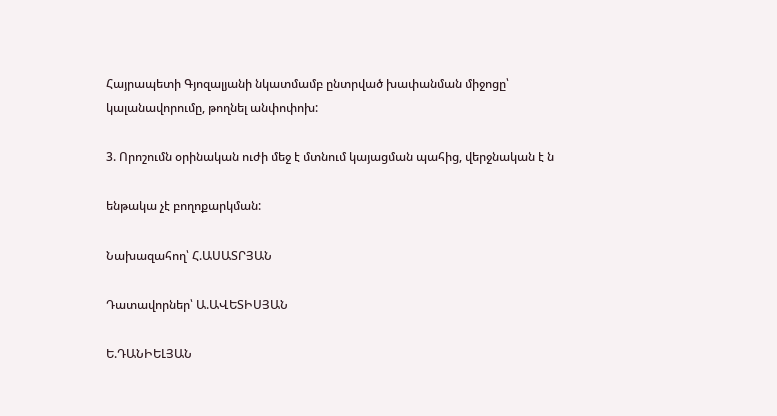Հայրապետի Գյոզալյանի նկատմամբ ընտրված խափանման միջոցը՝ կալանավորումը, թողնել անփոփոխ:

3. Որոշումն օրինական ուժի մեջ է մտնում կայացման պահից, վերջնական է ն

ենթակա չէ բողոքարկման:

Նախազահող՝ Հ.ԱՍԱՏՐՅԱՆ

Դատավորներ՝ Ա.ԱՎԵՏԻՍՅԱՆ

Ե.ԴԱՆԻԵԼՅԱՆ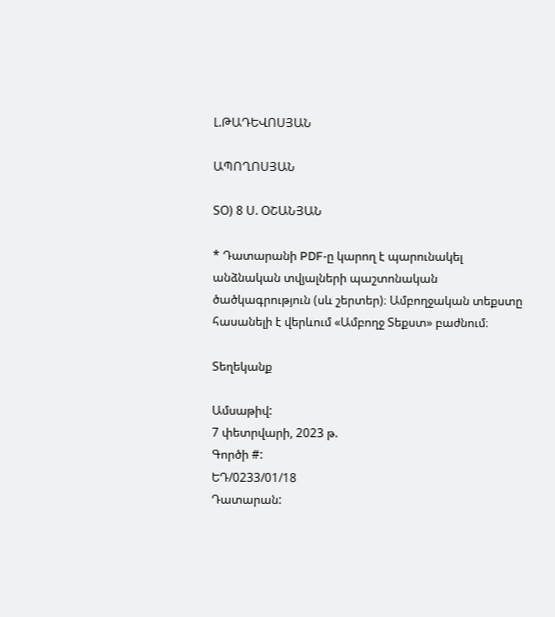Լ.ԹԱԴԵՎՈՍՅԱՆ

ԱՊՈՂՈՍՅԱՆ

ՏՕ) 8 Ս. ՕՇԱՆՅԱՆ

* Դատարանի PDF-ը կարող է պարունակել անձնական տվյալների պաշտոնական ծածկագրություն (սև շերտեր)։ Ամբողջական տեքստը հասանելի է վերևում «Ամբողջ Տեքստ» բաժնում։

Տեղեկանք

Ամսաթիվ:
7 փետրվարի, 2023 թ.
Գործի #:
ԵԴ/0233/01/18
Դատարան: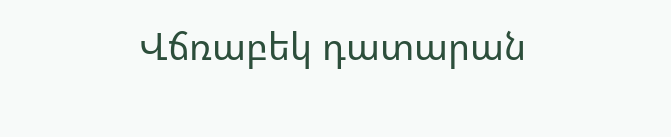Վճռաբեկ դատարան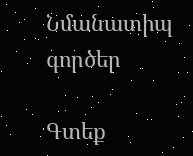Նմանատիպ գործեր

Գտեք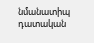նմանատիպ դատական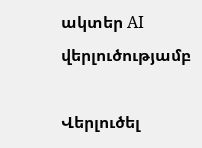ակտեր AI վերլուծությամբ

Վերլուծել